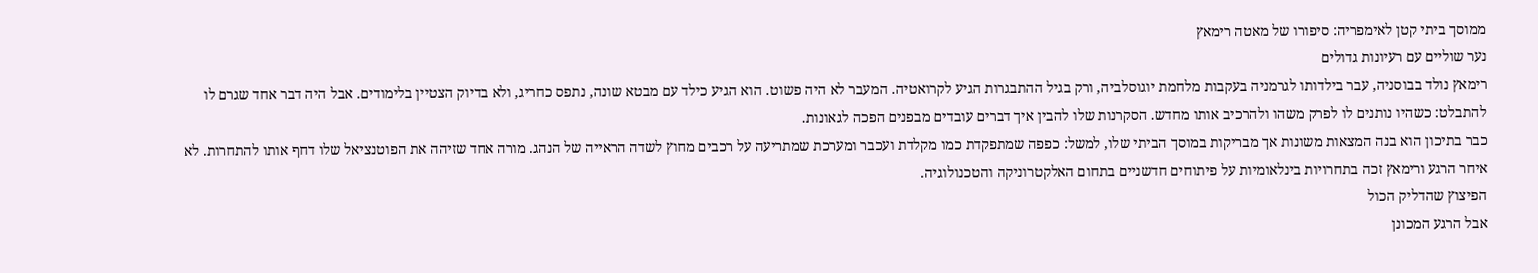ממוסך ביתי קטן לאימפריה: סיפורו של מאטה רימאץ
נער שוליים עם רעיונות גדולים
רימאץ נולד בבוסניה, עבר בילדותו לגרמניה בעקבות מלחמת יוגוסלביה, ורק בגיל ההתבגרות הגיע לקרואטיה. המעבר לא היה פשוט. הוא הגיע כילד עם מבטא שונה, נתפס כחריג, ולא בדיוק הצטיין בלימודים. אבל היה דבר אחד שגרם לו להתבלט: כשהיו נותנים לו לפרק משהו ולהרכיב אותו מחדש. הסקרנות שלו להבין איך דברים עובדים מבפנים הפכה לגאונות.
כבר בתיכון הוא בנה המצאות משונות אך מבריקות במוסך הביתי שלו, למשל: כפפה שמתפקדת כמו מקלדת ועכבר ומערכת שמתריעה על רכבים מחוץ לשדה הראייה של הנהג. מורה אחד שזיהה את הפוטנציאל שלו דחף אותו להתחרות. לא איחר הרגע ורימאץ זכה בתחרויות בינלאומיות על פיתוחים חדשניים בתחום האלקטרוניקה והטכנולוגיה.
הפיצוץ שהדליק הכול
אבל הרגע המכונן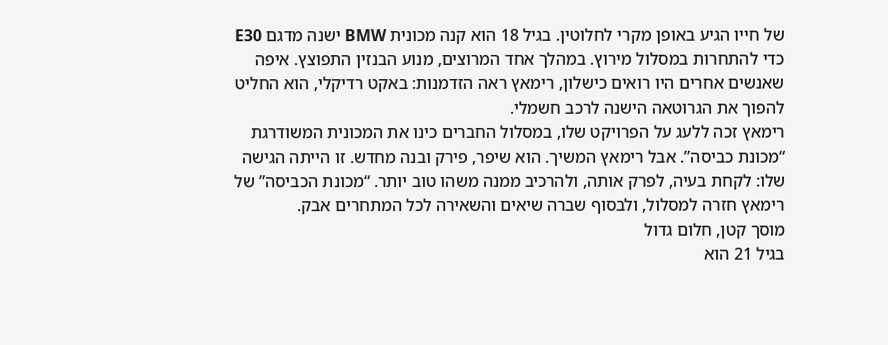של חייו הגיע באופן מקרי לחלוטין. בגיל 18 הוא קנה מכונית BMW ישנה מדגם E30 כדי להתחרות במסלול מירוץ. במהלך אחד המרוצים, מנוע הבנזין התפוצץ. איפה שאנשים אחרים היו רואים כישלון, רימאץ ראה הזדמנות: באקט רדיקלי, הוא החליט להפוך את הגרוטאה הישנה לרכב חשמלי.
רימאץ זכה ללעג על הפרויקט שלו, במסלול החברים כינו את המכונית המשודרגת “מכונת כביסה”. אבל רימאץ המשיך. הוא שיפר, פירק ובנה מחדש. זו הייתה הגישה שלו: לקחת בעיה, לפרק אותה, ולהרכיב ממנה משהו טוב יותר. “מכונת הכביסה” של רימאץ חזרה למסלול, ולבסוף שברה שיאים והשאירה לכל המתחרים אבק.
מוסך קטן, חלום גדול
בגיל 21 הוא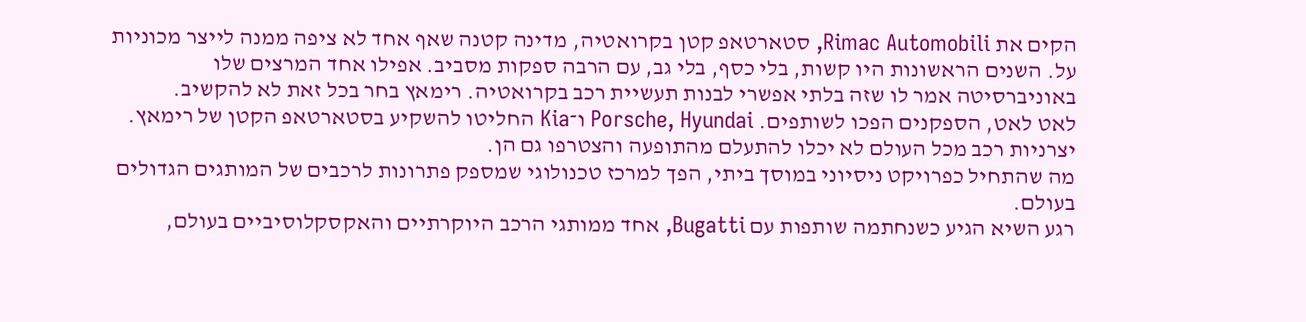הקים את Rimac Automobili, סטארטאפ קטן בקרואטיה, מדינה קטנה שאף אחד לא ציפה ממנה לייצר מכוניות על. השנים הראשונות היו קשות, בלי כסף, בלי גב, עם הרבה ספקות מסביב. אפילו אחד המרצים שלו באוניברסיטה אמר לו שזה בלתי אפשרי לבנות תעשיית רכב בקרואטיה. רימאץ בחר בכל זאת לא להקשיב.
לאט לאט, הספקנים הפכו לשותפים. Porsche, Hyundai ו־Kia החליטו להשקיע בסטארטאפ הקטן של רימאץ. יצרניות רכב מכל העולם לא יכלו להתעלם מהתופעה והצטרפו גם הן.
מה שהתחיל כפרויקט ניסיוני במוסך ביתי, הפך למרכז טכנולוגי שמספק פתרונות לרכבים של המותגים הגדולים בעולם.
רגע השיא הגיע כשנחתמה שותפות עם Bugatti, אחד ממותגי הרכב היוקרתיים והאקסקלוסיביים בעולם,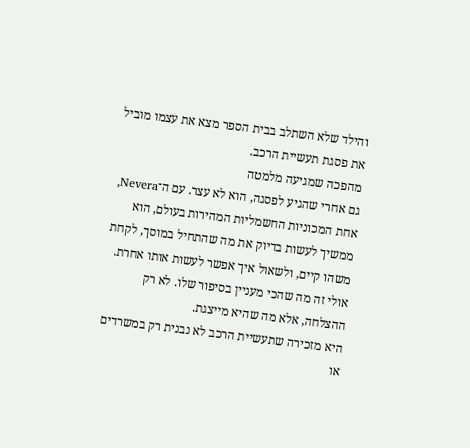והילד שלא השתלב בבית הספר מצא את עצמו מוביל את פסגת תעשיית הרכב.
מהפכה שמגיעה מלמטה
גם אחרי שהגיע לפסגה, הוא לא עצר. עם ה־Nevera, אחת המכוניות החשמליות המהירות בעולם, הוא ממשיך לעשות בדיוק את מה שהתחיל במוסך, לקחת משהו קיים, ולשאול איך אפשר לעשות אותו אחרת.
אולי זה מה שהכי מעניין בסיפור שלו. לא רק ההצלחה, אלא מה שהיא מייצגת.
היא מזכירה שתעשיית הרכב לא נבנית רק במשרדים או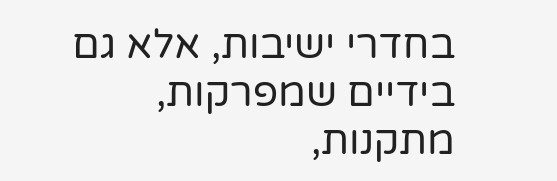בחדרי ישיבות, אלא גם בידיים שמפרקות, מתקנות,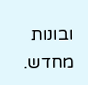ובונות מחדש.